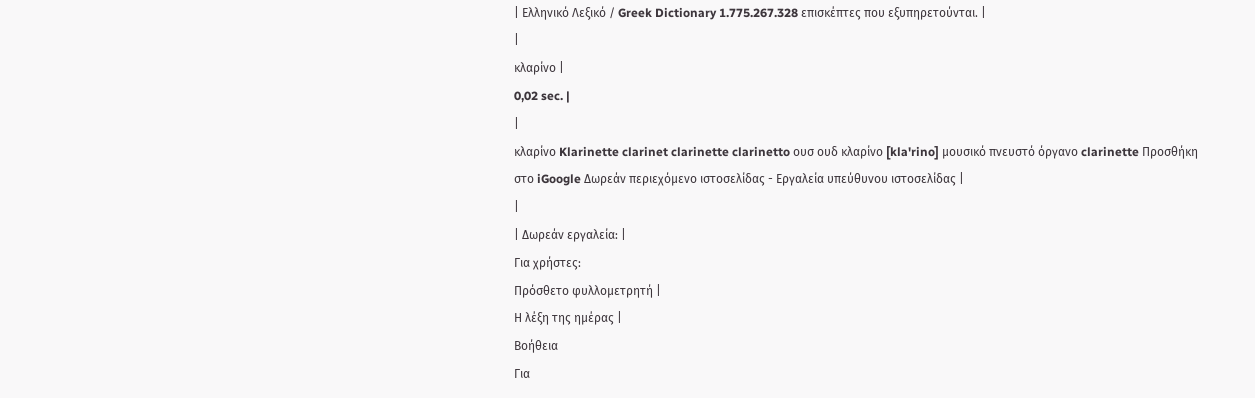| Ελληνικό Λεξικό / Greek Dictionary 1.775.267.328 επισκέπτες που εξυπηρετούνται. |
|
κλαρίνο |
0,02 sec. |
|
κλαρίνο Klarinette clarinet clarinette clarinetto ουσ ουδ κλαρίνο [kla'rino] μουσικό πνευστό όργανο clarinette Προσθήκη στο iGoogle Δωρεάν περιεχόμενο ιστοσελίδας - Εργαλεία υπεύθυνου ιστοσελίδας |
|
| Δωρεάν εργαλεία: |
Για χρήστες:
Πρόσθετο φυλλομετρητή |
Η λέξη της ημέρας |
Βοήθεια
Για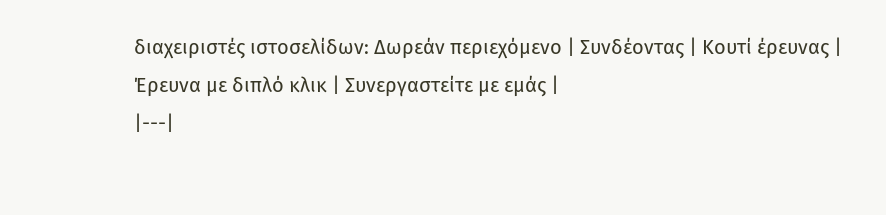διαχειριστές ιστοσελίδων: Δωρεάν περιεχόμενο | Συνδέοντας | Κουτί έρευνας | Έρευνα με διπλό κλικ | Συνεργαστείτε με εμάς |
|---|